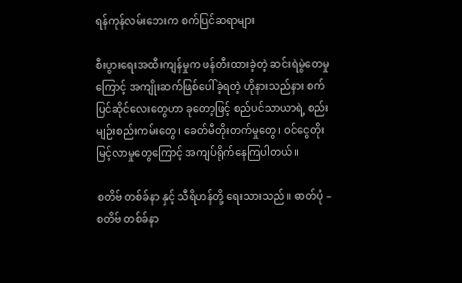ရန်ကုန်လမ်းဘေးက စက်ပြင်ဆရာများ

စီးပွားရေးအထီးကျန်မှုက ဖန်တီးထားခဲ့တဲ့ ဆင်းရဲမွဲတေမှုကြောင့် အကျိုးဆက်ဖြစ်ပေါ်ခဲ့ရတဲ့ ဟိုနားသည်နား စက်ပြင်ဆိုင်လေးတွေဟာ ခုတော့ဖြင့် စည်ပင်သာယာရဲ့ စည်းမျဉ်းစည်းကမ်းတွေ၊ ခေတ်မီတိုးတက်မှုတွေ၊ ဝင်ငွေတိုးမြင့်လာမှုတွေကြောင့် အကျပ်ရိုက်နေကြပါတယ်။

စတိဗ် တစ်ခ်နာ နှင့် သီရိဟန်တို့ ရေးသားသည်။ ဓာတ်ပုံ – စတိဗ် တစ်ခ်နာ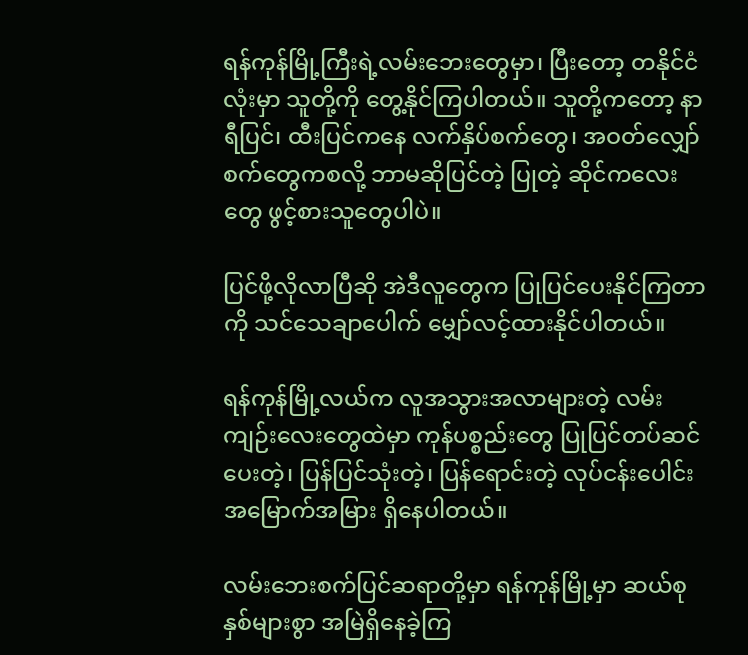ရန်ကုန်မြို့ကြီးရဲ့လမ်းဘေးတွေမှာ၊ ပြီးတော့ တနိုင်ငံလုံးမှာ သူတို့ကို တွေ့နိုင်ကြပါတယ်။ သူတို့ကတော့ နာရီပြင်၊ ထီးပြင်ကနေ လက်နှိပ်စက်တွေ၊ အဝတ်လျှော်စက်တွေကစလို့ ဘာမဆိုပြင်တဲ့ ပြုတဲ့ ဆိုင်ကလေးတွေ ဖွင့်စားသူတွေပါပဲ။

ပြင်ဖို့လိုလာပြီဆို အဲဒီလူတွေက ပြုပြင်ပေးနိုင်ကြတာကို သင်သေချာပေါက် မျှော်လင့်ထားနိုင်ပါတယ်။

ရန်ကုန်မြို့လယ်က လူအသွားအလာများတဲ့ လမ်းကျဉ်းလေးတွေထဲမှာ ကုန်ပစ္စည်းတွေ ပြုပြင်တပ်ဆင်ပေးတဲ့၊ ပြန်ပြင်သုံးတဲ့၊ ပြန်ရောင်းတဲ့ လုပ်ငန်းပေါင်း အမြောက်အမြား ရှိနေပါတယ်။

လမ်းဘေးစက်ပြင်ဆရာတို့မှာ ရန်ကုန်မြို့မှာ ဆယ်စုနှစ်များစွာ အမြဲရှိနေခဲ့ကြ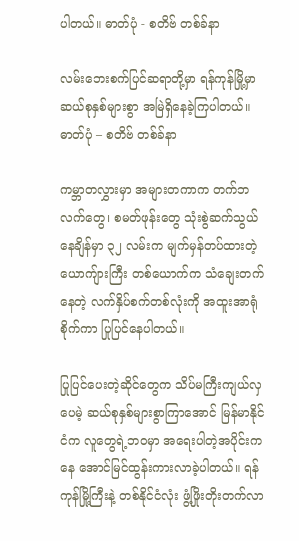ပါတယ်။ ဓာတ်ပုံ - စတိဗ် တစ်ခ်နာ

လမ်းဘေးစက်ပြင်ဆရာတို့မှာ ရန်ကုန်မြို့မှာ ဆယ်စုနှစ်များစွာ အမြဲရှိနေခဲ့ကြပါတယ်။ ဓာတ်ပုံ – စတိဗ် တစ်ခ်နာ

ကမ္ဘာတလွှားမှာ အများတကာက တက်ဘလက်တွေ၊ စမတ်ဖုန်းတွေ သုံးစွဲဆက်သွယ်နေချိန်မှာ ၃၂ လမ်းက မျက်မှန်တပ်ထားတဲ့ ယောကျ်ားကြီး တစ်ယောက်က သံချေးတက်နေတဲ့ လက်နှိပ်စက်တစ်လုံးကို အထူးအာရုံစိုက်ကာ ပြုပြင်နေပါတယ်။

ပြုပြင်ပေးတဲ့ဆိုင်တွေက သိပ်မကြီးကျယ်လှပေမဲ့ ဆယ်စုနှစ်များစွာကြာအောင် မြန်မာနိုင်ငံက လူတွေရဲ့ဘဝမှာ အရေးပါတဲ့အပိုင်းကနေ အောင်မြင်ထွန်းကားလာခဲ့ပါတယ်။ ရန်ကုန်မြို့ကြီးနဲ့ တစ်နိုင်ငံလုံး ဖွံ့ဖြိုးတိုးတက်လာ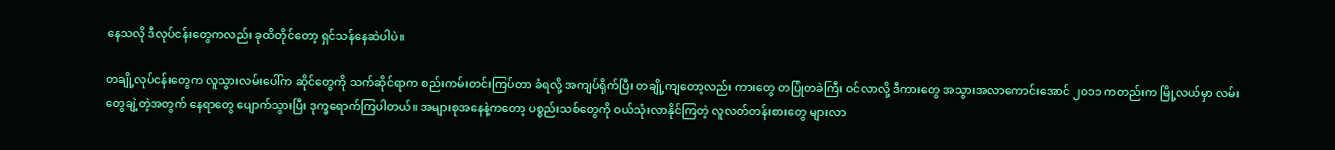နေသလို ဒီလုပ်ငန်းတွေကလည်း ခုထိတိုင်တော့ ရှင်သန်နေဆဲပါပဲ။

တချို့လုပ်ငန်းတွေက လူသွားလမ်းပေါ်က ဆိုင်တွေကို သက်ဆိုင်ရာက စည်းကမ်းတင်းကြပ်တာ ခံရလို့ အကျပ်ရိုက်ပြီး တချို့ကျတော့လည်း ကားတွေ တပြုံတခဲကြီး ဝင်လာလို့ ဒီကားတွေ အသွားအလာကောင်းအောင် ၂၀၁၁ ကတည်းက မြို့လယ်မှာ လမ်းတွေချဲ့တဲ့အတွက် နေရာတွေ ပျောက်သွားပြီး ဒုက္ခရောက်ကြပါတယ်။ အများစုအနေနဲ့ကတော့ ပစ္စည်းသစ်တွေကို ဝယ်သုံးလာနိုင်ကြတဲ့ လူလတ်တန်းစားတွေ များလာ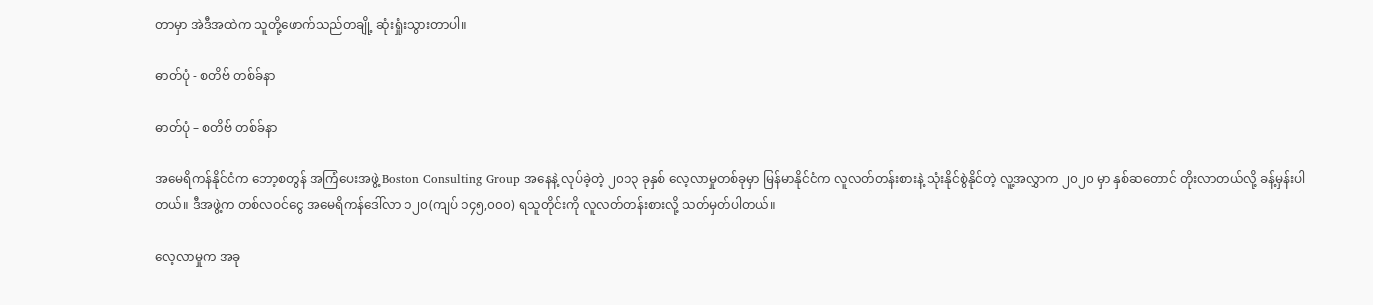တာမှာ အဲဒီအထဲက သူတို့ဖောက်သည်တချို့ ဆုံးရှုံးသွားတာပါ။

ဓာတ်ပုံ - စတိဗ် တစ်ခ်နာ

ဓာတ်ပုံ – စတိဗ် တစ်ခ်နာ

အမေရိကန်နိုင်ငံက ဘော့စတွန် အကြံပေးအဖွဲ့ Boston Consulting Group အနေနဲ့ လုပ်ခဲ့တဲ့ ၂၀၁၃ ခုနှစ် လေ့လာမှုတစ်ခုမှာ မြန်မာနိုင်ငံက လူလတ်တန်းစားနဲ့ သုံးနိုင်စွဲနိုင်တဲ့ လူ့အလွှာက ၂၀၂၀ မှာ နှစ်ဆတောင် တိုးလာတယ်လို့ ခန့်မှန်းပါတယ်။ ဒီအဖွဲ့က တစ်လဝင်ငွေ အမေရိကန်ဒေါ်လာ ၁၂၀(ကျပ် ၁၄၅,၀၀၀) ရသူတိုင်းကို လူလတ်တန်းစားလို့ သတ်မှတ်ပါတယ်။

လေ့လာမှုက အခု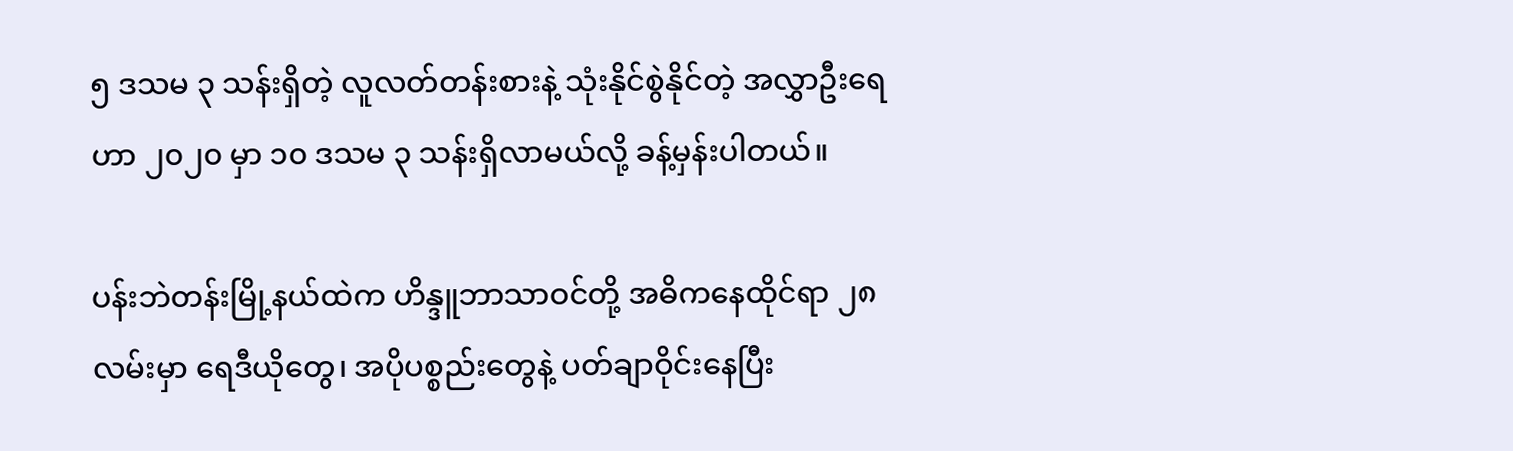၅ ဒသမ ၃ သန်းရှိတဲ့ လူလတ်တန်းစားနဲ့ သုံးနိုင်စွဲနိုင်တဲ့ အလွှာဦးရေဟာ ၂၀၂၀ မှာ ၁၀ ဒသမ ၃ သန်းရှိလာမယ်လို့ ခန့်မှန်းပါတယ်။

ပန်းဘဲတန်းမြို့နယ်ထဲက ဟိန္ဒူဘာသာဝင်တို့ အဓိကနေထိုင်ရာ ၂၈ လမ်းမှာ ရေဒီယိုတွေ၊ အပိုပစ္စည်းတွေနဲ့ ပတ်ချာဝိုင်းနေပြီး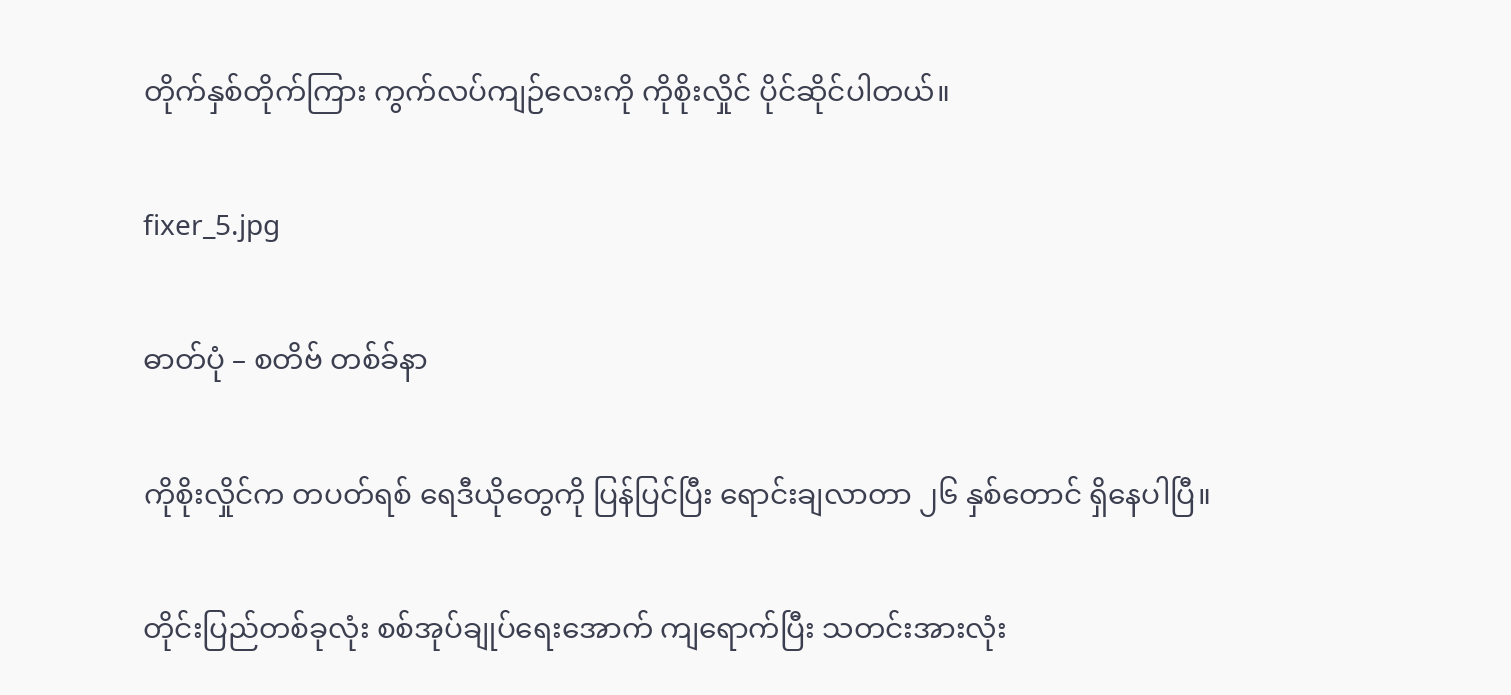တိုက်နှစ်တိုက်ကြား ကွက်လပ်ကျဉ်လေးကို ကိုစိုးလှိုင် ပိုင်ဆိုင်ပါတယ်။

fixer_5.jpg

ဓာတ်ပုံ – စတိဗ် တစ်ခ်နာ

ကိုစိုးလှိုင်က တပတ်ရစ် ရေဒီယိုတွေကို ပြန်ပြင်ပြီး ရောင်းချလာတာ ၂၆ နှစ်တောင် ရှိနေပါပြီ။

တိုင်းပြည်တစ်ခုလုံး စစ်အုပ်ချုပ်ရေးအောက် ကျရောက်ပြီး သတင်းအားလုံး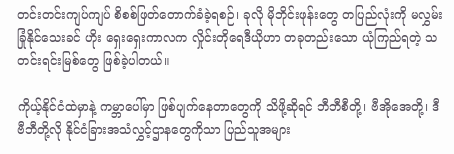တင်းတင်းကျပ်ကျပ် စိစစ်ဖြတ်တောက်ခံခဲ့ရစဉ်၊ ခုလို မိုဘိုင်းဖုန်းတွေ တပြည်လုံးကို မလွှမ်းခြုံနိုင်သေးခင် ဟိုး ရှေးရှေးကာလက လှိုင်းတိုရေဒီယိုဟာ တခုတည်းသော ယုံကြည်ရတဲ့ သတင်းရင်းမြစ်တွေ ဖြစ်ခဲ့ပါတယ်။

ကိုယ့်နိုင်ငံထဲမှာနဲ့ ကမ္ဘာပေါ်မှာ ဖြစ်ပျက်နေတာတွေကို သိဖို့ဆိုရင် ဘီဘီစီတို့၊ ဗီအိုအေတို့၊ ဒီဗီဘီတို့လို နိုင်ငံခြားအသံလွှင့်ဌာနတွေကိုသာ ပြည်သူအများ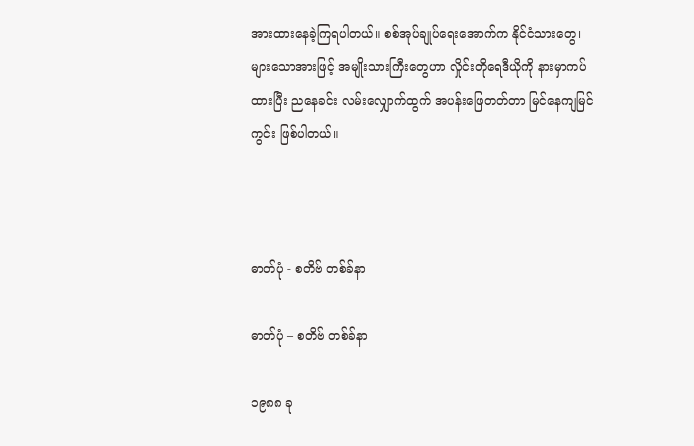အားထားနေခဲ့ကြရပါတယ်။ စစ်အုပ်ချုပ်ရေးအောက်က နိုင်ငံသားတွေ၊ များသောအားဖြင့် အမျိုးသားကြီးတွေဟာ လှိုင်းတိုရေဒီယိုကို နားမှာကပ်ထားပြီး ညနေခင်း လမ်းလျှောက်ထွက် အပန်းဖြေတတ်တာ မြင်နေကျမြင်ကွင်း ဖြစ်ပါတယ်။



ဓာတ်ပုံ - စတိဗ် တစ်ခ်နာ

ဓာတ်ပုံ – စတိဗ် တစ်ခ်နာ

၁၉၈၈ ခု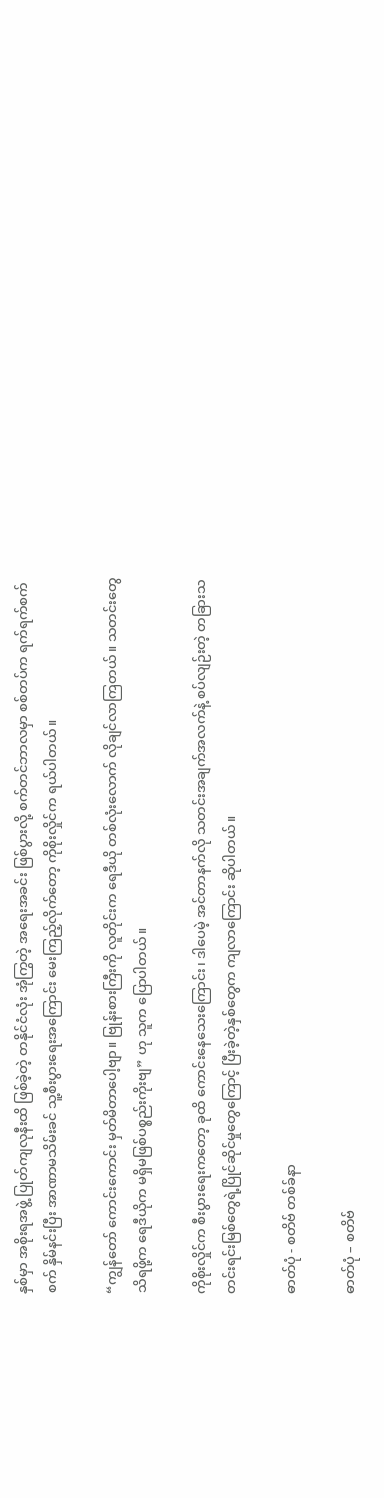နှစ်မှာ အစိုးရအဖွဲ့ ပြုတ်ကျလုနီးထိ ဖြစ်ခဲ့တဲ့ တနိုင်ငံလုံး အုံကြွတဲ့ အရေးအခင်း ဖြစ်ပွားလို့ စက်တင်ဘာလမှာ စစ်တပ်က ရက်ရက်စက်စက် နှိမ်နင်းပြီး အာဏာမသိမ်းခင် သူ့စီးပွားရေးအကြောင်း မေးကြည့်လိုက်တော့ ကိုစိုးလှိုင်က ရယ်ပါတယ်။

“ကျွန်တော် ကောင်းကောင်း မှတ်မိတာပေါ့ဗျာ။ ဗြုန်းစားကြီးကို လူတိုင်းက ရေဒီယို တစ်လုံးလောက် လိုချင်လာကြတယ်။ သတင်းတွေ သိရဖို့က ရေဒီယိုက မရှိမဖြစ်ပစ္စည်းကိုးဗျ” ဟု သူက ပြောပါတယ်။

ကိုစိုးလှိုင်က စီးပွားရေးကတော့ ခုထိ ကောင်းနေသေးကြောင်း၊ ဒါပေမဲ့ အင်တာနက်လို သတင်းအချက်အလက်နဲ့ စပ်လျဉ်းတဲ့ တခြားသတင်းရင်းမြစ်တွေရဲ့ပြိုင်ဆိုင်မှုတွေကြောင့် ပြီးခဲ့တဲ့နှစ်တွေက ကျလာကြောင်း ဆိုပါတယ်။

ဓာတ်ပုံ - စတိဗ် တစ်ခ်နာ

ဓာတ်ပုံ – စတိဗ်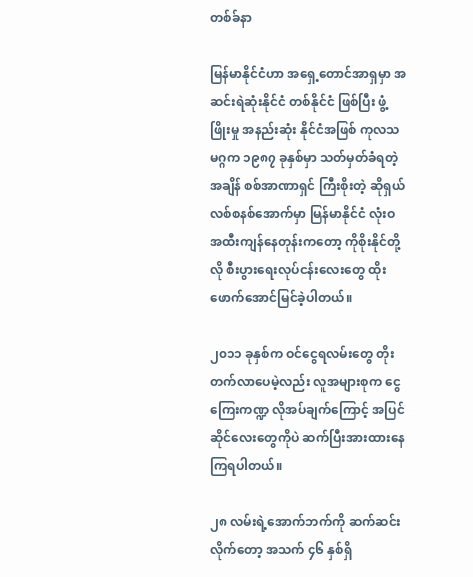တစ်ခ်နာ

မြန်မာနိုင်ငံဟာ အရှေ့တောင်အာရှမှာ အဆင်းရဲဆုံးနိုင်ငံ တစ်နိုင်ငံ ဖြစ်ပြီး ဖွံ့ဖြိုးမှု အနည်းဆုံး နိုင်ငံအဖြစ် ကုလသမဂ္ဂက ၁၉၈၇ ခုနှစ်မှာ သတ်မှတ်ခံရတဲ့အချိန် စစ်အာဏာရှင် ကြီးစိုးတဲ့ ဆိုရှယ်လစ်စနစ်အောက်မှာ မြန်မာနိုင်ငံ လုံးဝအထီးကျန်နေတုန်းကတော့ ကိုစိုးနိုင်တို့လို စီးပွားရေးလုပ်ငန်းလေးတွေ ထိုးဖောက်အောင်မြင်ခဲ့ပါတယ်။

၂၀၁၁ ခုနှစ်က ဝင်ငွေရလမ်းတွေ တိုးတက်လာပေမဲ့လည်း လူအများစုက ငွေကြေးကဏ္ဍ လိုအပ်ချက်ကြောင့် အပြင်ဆိုင်လေးတွေကိုပဲ ဆက်ပြီးအားထားနေကြရပါတယ်။

၂၈ လမ်းရဲ့အောက်ဘက်ကို ဆက်ဆင်းလိုက်တော့ အသက် ၄၆ နှစ်ရှိ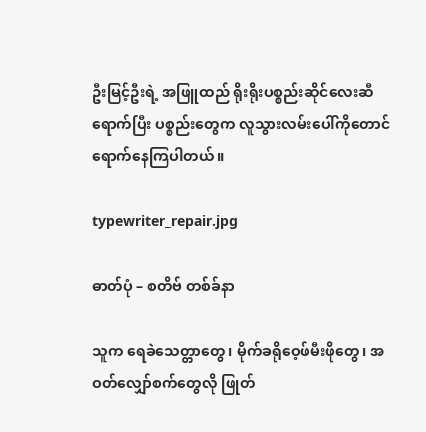ဦးမြင့်ဦးရဲ့ အဖြူထည် ရိုးရိုးပစ္စည်းဆိုင်လေးဆီရောက်ပြီး ပစ္စည်းတွေက လူသွားလမ်းပေါ်ကိုတောင် ရောက်နေကြပါတယ်။

typewriter_repair.jpg

ဓာတ်ပုံ – စတိဗ် တစ်ခ်နာ

သူက ရေခဲသေတ္တာတွေ၊ မိုက်ခရိုဝေ့ဖ်မီးဖိုတွေ၊ အဝတ်လျှော်စက်တွေလို ဖြုတ်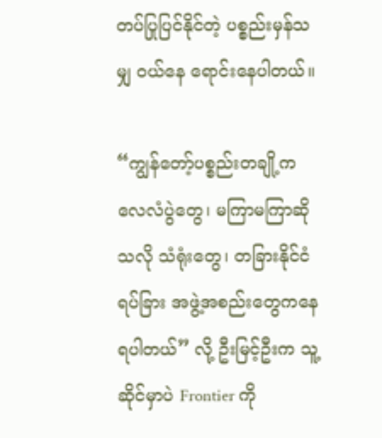တပ်ပြုပြင်နိုင်တဲ့ ပစ္စည်းမှန်သမျှ ဝယ်နေ ရောင်းနေပါတယ်။

“ကျွန်တော့်ပစ္စည်းတချို့က လေလံပွဲတွေ၊ မကြာမကြာဆိုသလို သံရုံးတွေ၊ တခြားနိုင်ငံရပ်ခြား အဖွဲ့အစည်းတွေကနေ ရပါတယ်” လို့ ဦးမြင့်ဦးက သူ့ဆိုင်မှာပဲ Frontier ကို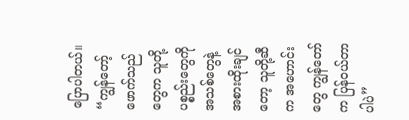ပြောပါတယ်။ “ကျွန်တော့် ဖောက်သည်တွေက သူတို့ပစ္စည်းတွေကို အသစ်တွေနဲ့ အစားထိုးချင်တော့ သူတို့ဆီက အဟောင်းတွေ ကျွန်တော်က ပြန်ဝယ်တာပါပဲ”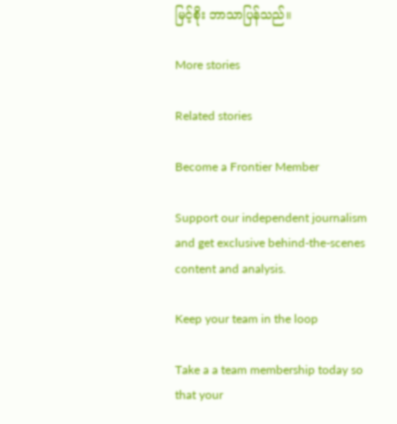မြင့်စိုး ဘာသာပြန်သည်။

More stories

Related stories

Become a Frontier Member

Support our independent journalism and get exclusive behind-the-scenes content and analysis.

Keep your team in the loop

Take a a team membership today so that your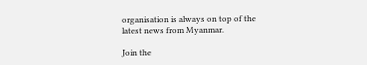organisation is always on top of the latest news from Myanmar.

Join the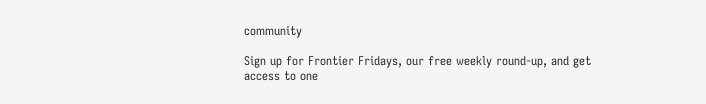community

Sign up for Frontier Fridays, our free weekly round-up, and get access to one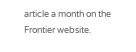article a month on the Frontier website.